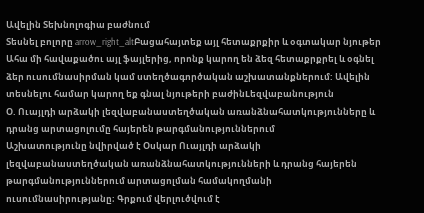Ավելին Տեխնոլոգիա բաժնում
Տեսնել բոլորը arrow_right_altԲացահայտեք այլ հետաքրքիր և օգտակար նյութեր
Ահա մի հավաքածու այլ ֆայլերից, որոնք կարող են ձեզ հետաքրքրել և օգնել ձեր ուսումնասիրման կամ ստեղծագործական աշխատանքներում: Ավելին տեսնելու համար կարող եք գնալ նյութերի բաժինLեզվաբանություն
Օ. Ուայլդի արձակի լեզվաբանաստեղծական առանձնահատկությունները և դրանց արտացոլումը հայերեն թարգմանություններում
Աշխատությունը նվիրված է Օսկար Ուայլդի արձակի լեզվաբանաստեղծական առանձնահատկությունների և դրանց հայերեն թարգմանություններում արտացոլման համակողմանի ուսումնասիրությանը։ Գրքում վերլուծվում է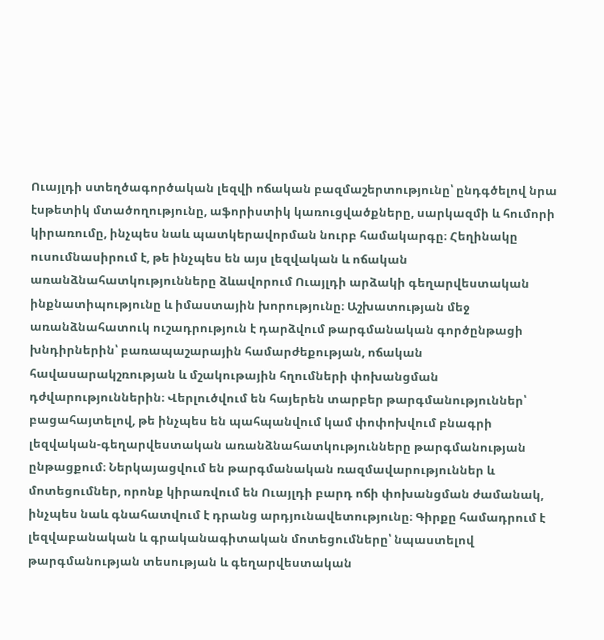Ուայլդի ստեղծագործական լեզվի ոճական բազմաշերտությունը՝ ընդգծելով նրա էսթետիկ մտածողությունը, աֆորիստիկ կառուցվածքները, սարկազմի և հումորի կիրառումը, ինչպես նաև պատկերավորման նուրբ համակարգը։ Հեղինակը ուսումնասիրում է, թե ինչպես են այս լեզվական և ոճական առանձնահատկությունները ձևավորում Ուայլդի արձակի գեղարվեստական ինքնատիպությունը և իմաստային խորությունը։ Աշխատության մեջ առանձնահատուկ ուշադրություն է դարձվում թարգմանական գործընթացի խնդիրներին՝ բառապաշարային համարժեքության, ոճական հավասարակշռության և մշակութային հղումների փոխանցման դժվարություններին։ Վերլուծվում են հայերեն տարբեր թարգմանություններ՝ բացահայտելով, թե ինչպես են պահպանվում կամ փոփոխվում բնագրի լեզվական-գեղարվեստական առանձնահատկությունները թարգմանության ընթացքում։ Ներկայացվում են թարգմանական ռազմավարություններ և մոտեցումներ, որոնք կիրառվում են Ուայլդի բարդ ոճի փոխանցման ժամանակ, ինչպես նաև գնահատվում է դրանց արդյունավետությունը։ Գիրքը համադրում է լեզվաբանական և գրականագիտական մոտեցումները՝ նպաստելով թարգմանության տեսության և գեղարվեստական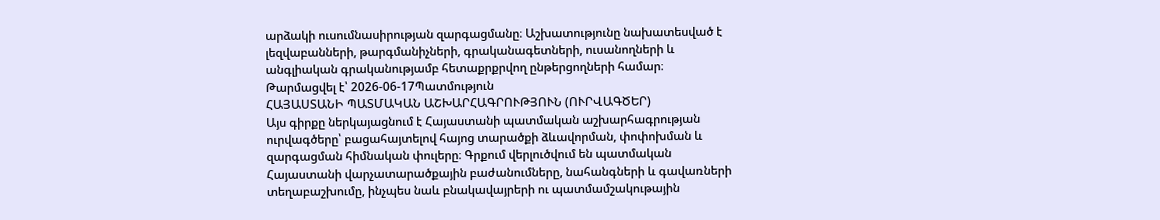արձակի ուսումնասիրության զարգացմանը։ Աշխատությունը նախատեսված է լեզվաբանների, թարգմանիչների, գրականագետների, ուսանողների և անգլիական գրականությամբ հետաքրքրվող ընթերցողների համար։
Թարմացվել է՝ 2026-06-17Պատմություն
ՀԱՅԱՍՏԱՆԻ ՊԱՏՄԱԿԱՆ ԱՇԽԱՐՀԱԳՐՈՒԹՅՈՒՆ (ՈՒՐՎԱԳԾԵՐ)
Այս գիրքը ներկայացնում է Հայաստանի պատմական աշխարհագրության ուրվագծերը՝ բացահայտելով հայոց տարածքի ձևավորման, փոփոխման և զարգացման հիմնական փուլերը։ Գրքում վերլուծվում են պատմական Հայաստանի վարչատարածքային բաժանումները, նահանգների և գավառների տեղաբաշխումը, ինչպես նաև բնակավայրերի ու պատմամշակութային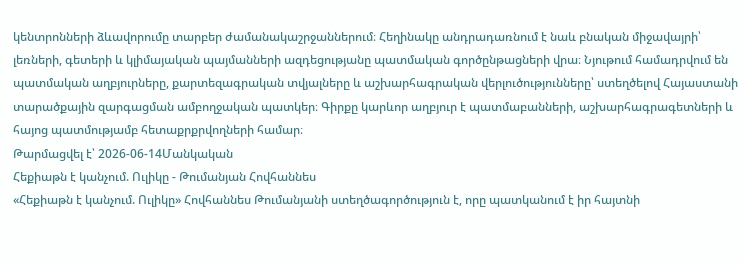կենտրոնների ձևավորումը տարբեր ժամանակաշրջաններում։ Հեղինակը անդրադառնում է նաև բնական միջավայրի՝ լեռների, գետերի և կլիմայական պայմանների ազդեցությանը պատմական գործընթացների վրա։ Նյութում համադրվում են պատմական աղբյուրները, քարտեզագրական տվյալները և աշխարհագրական վերլուծությունները՝ ստեղծելով Հայաստանի տարածքային զարգացման ամբողջական պատկեր։ Գիրքը կարևոր աղբյուր է պատմաբանների, աշխարհագրագետների և հայոց պատմությամբ հետաքրքրվողների համար։
Թարմացվել է՝ 2026-06-14Մանկական
Հեքիաթն է կանչում. Ուլիկը - Թումանյան Հովհաննես
«Հեքիաթն է կանչում. Ուլիկը» Հովհաննես Թումանյանի ստեղծագործություն է, որը պատկանում է իր հայտնի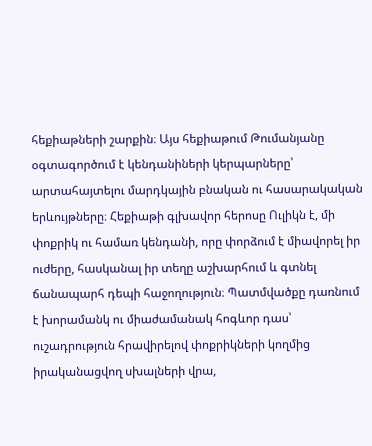հեքիաթների շարքին։ Այս հեքիաթում Թումանյանը օգտագործում է կենդանիների կերպարները՝ արտահայտելու մարդկային բնական ու հասարակական երևույթները։ Հեքիաթի գլխավոր հերոսը Ուլիկն է, մի փոքրիկ ու համառ կենդանի, որը փորձում է միավորել իր ուժերը, հասկանալ իր տեղը աշխարհում և գտնել ճանապարհ դեպի հաջողություն։ Պատմվածքը դառնում է խորամանկ ու միաժամանակ հոգևոր դաս՝ ուշադրություն հրավիրելով փոքրիկների կողմից իրականացվող սխալների վրա,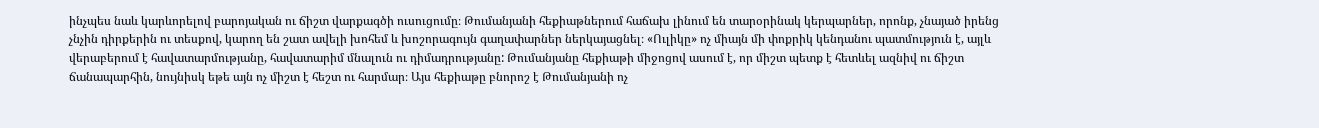ինչպես նաև կարևորելով բարոյական ու ճիշտ վարքագծի ուսուցումը։ Թումանյանի հեքիաթներում հաճախ լինում են տարօրինակ կերպարներ, որոնք, չնայած իրենց չնչին դիրքերին ու տեսքով, կարող են շատ ավելի խոհեմ և խոշորագույն գաղափարներ ներկայացնել։ «Ուլիկը» ոչ միայն մի փոքրիկ կենդանու պատմություն է, այլև վերաբերում է հավատարմությանը, հավատարիմ մնալուն ու դիմադրությանը: Թումանյանը հեքիաթի միջոցով ասում է, որ միշտ պետք է հետևել ազնիվ ու ճիշտ ճանապարհին, նույնիսկ եթե այն ոչ միշտ է հեշտ ու հարմար։ Այս հեքիաթը բնորոշ է Թումանյանի ոչ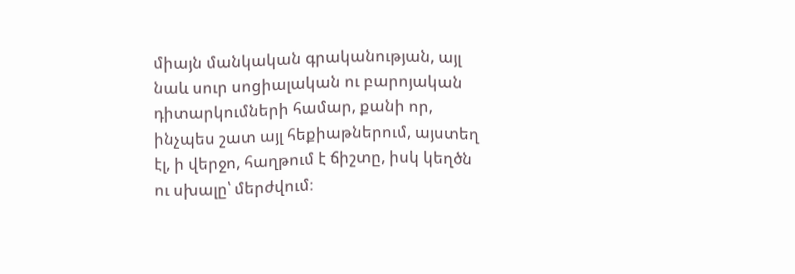միայն մանկական գրականության, այլ նաև սուր սոցիալական ու բարոյական դիտարկումների համար, քանի որ, ինչպես շատ այլ հեքիաթներում, այստեղ էլ, ի վերջո, հաղթում է ճիշտը, իսկ կեղծն ու սխալը՝ մերժվում։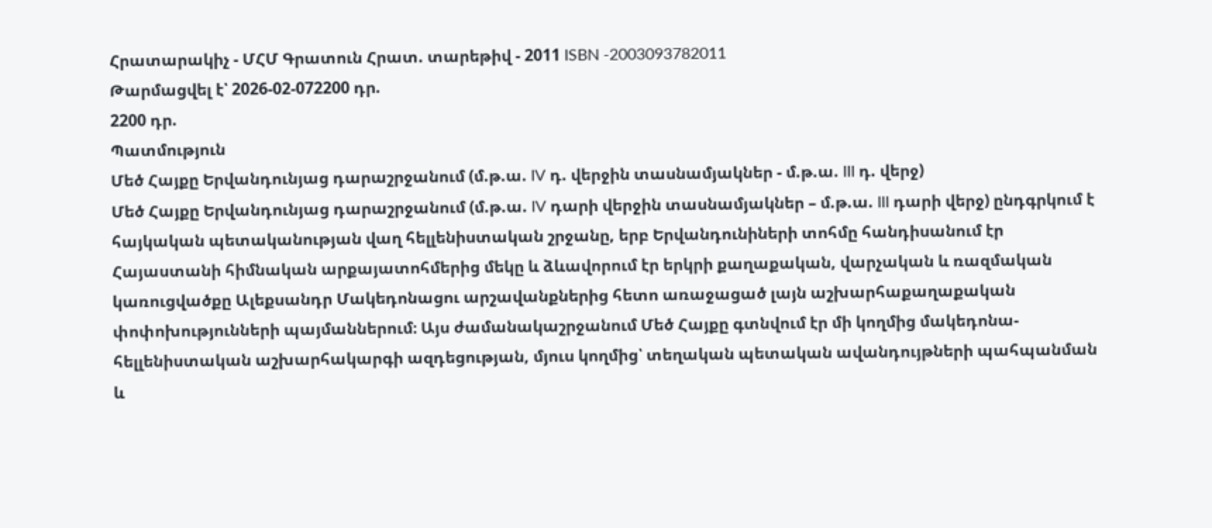Հրատարակիչ - ՄՀՄ Գրատուն Հրատ. տարեթիվ - 2011 ISBN -2003093782011
Թարմացվել է՝ 2026-02-072200 դր.
2200 դր.
Պատմություն
Մեծ Հայքը Երվանդունյաց դարաշրջանում (մ.թ.ա. IV դ. վերջին տասնամյակներ - մ.թ.ա. III դ. վերջ)
Մեծ Հայքը Երվանդունյաց դարաշրջանում (մ.թ.ա. IV դարի վերջին տասնամյակներ – մ.թ.ա. III դարի վերջ) ընդգրկում է հայկական պետականության վաղ հելլենիստական շրջանը, երբ Երվանդունիների տոհմը հանդիսանում էր Հայաստանի հիմնական արքայատոհմերից մեկը և ձևավորում էր երկրի քաղաքական, վարչական և ռազմական կառուցվածքը Ալեքսանդր Մակեդոնացու արշավանքներից հետո առաջացած լայն աշխարհաքաղաքական փոփոխությունների պայմաններում։ Այս ժամանակաշրջանում Մեծ Հայքը գտնվում էր մի կողմից մակեդոնա-հելլենիստական աշխարհակարգի ազդեցության, մյուս կողմից՝ տեղական պետական ավանդույթների պահպանման և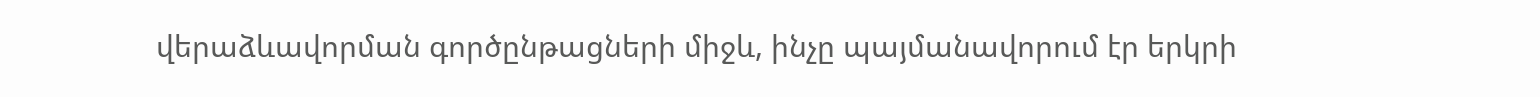վերաձևավորման գործընթացների միջև, ինչը պայմանավորում էր երկրի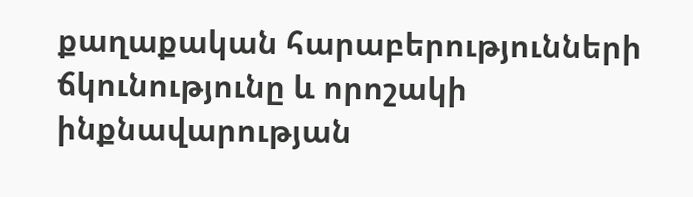քաղաքական հարաբերությունների ճկունությունը և որոշակի ինքնավարության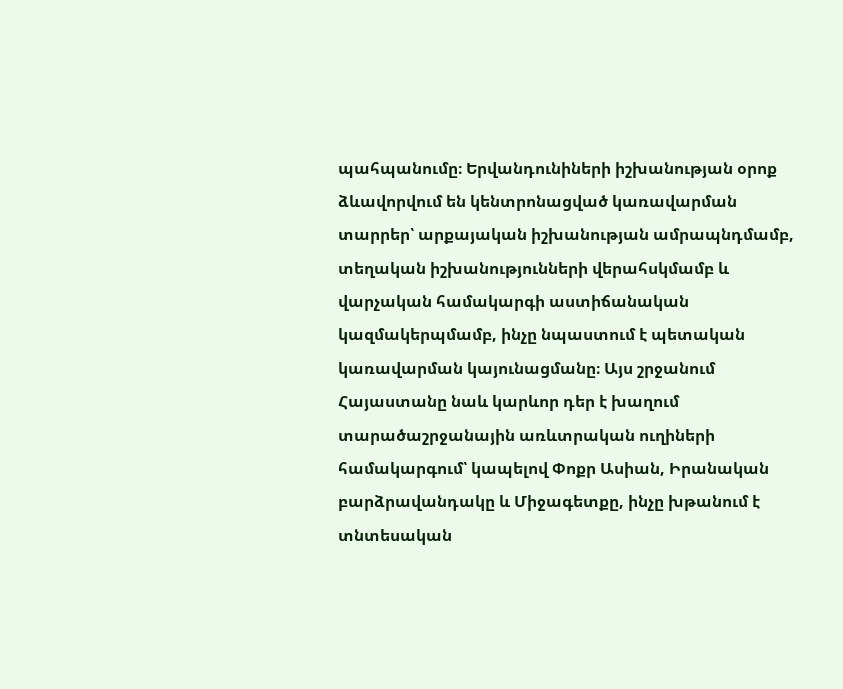պահպանումը։ Երվանդունիների իշխանության օրոք ձևավորվում են կենտրոնացված կառավարման տարրեր՝ արքայական իշխանության ամրապնդմամբ, տեղական իշխանությունների վերահսկմամբ և վարչական համակարգի աստիճանական կազմակերպմամբ, ինչը նպաստում է պետական կառավարման կայունացմանը։ Այս շրջանում Հայաստանը նաև կարևոր դեր է խաղում տարածաշրջանային առևտրական ուղիների համակարգում՝ կապելով Փոքր Ասիան, Իրանական բարձրավանդակը և Միջագետքը, ինչը խթանում է տնտեսական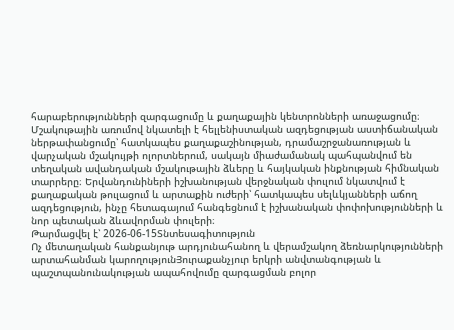հարաբերությունների զարգացումը և քաղաքային կենտրոնների առաջացումը։ Մշակութային առումով նկատելի է հելլենիստական ազդեցության աստիճանական ներթափանցումը՝ հատկապես քաղաքաշինության, դրամաշրջանառության և վարչական մշակույթի ոլորտներում, սակայն միաժամանակ պահպանվում են տեղական ավանդական մշակութային ձևերը և հայկական ինքնության հիմնական տարրերը։ Երվանդունիների իշխանության վերջնական փուլում նկատվում է քաղաքական թուլացում և արտաքին ուժերի՝ հատկապես սելևկյանների աճող ազդեցություն, ինչը հետագայում հանգեցնում է իշխանական փոփոխությունների և նոր պետական ձևավորման փուլերի։
Թարմացվել է՝ 2026-06-15Տնտեսագիտություն
Ոչ մետաղական հանքանյութ արդյունահանող և վերամշակող ձեռնարկությունների արտահանման կարողությունՅուրաքանչյուր երկրի անվտանգության և պաշտպանունակության ապահովումը զարգացման բոլոր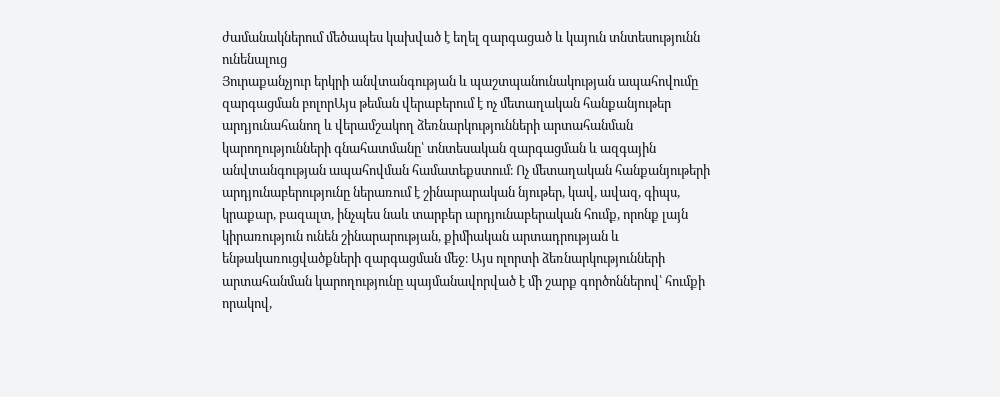ժամանակներում մեծապես կախված է եղել զարգացած և կայուն տնտեսությունն ունենալուց
Յուրաքանչյուր երկրի անվտանգության և պաշտպանունակության ապահովումը զարգացման բոլորԱյս թեման վերաբերում է ոչ մետաղական հանքանյութեր արդյունահանող և վերամշակող ձեռնարկությունների արտահանման կարողությունների գնահատմանը՝ տնտեսական զարգացման և ազգային անվտանգության ապահովման համատեքստում։ Ոչ մետաղական հանքանյութերի արդյունաբերությունը ներառում է շինարարական նյութեր, կավ, ավազ, գիպս, կրաքար, բազալտ, ինչպես նաև տարբեր արդյունաբերական հումք, որոնք լայն կիրառություն ունեն շինարարության, քիմիական արտադրության և ենթակառուցվածքների զարգացման մեջ։ Այս ոլորտի ձեռնարկությունների արտահանման կարողությունը պայմանավորված է մի շարք գործոններով՝ հումքի որակով,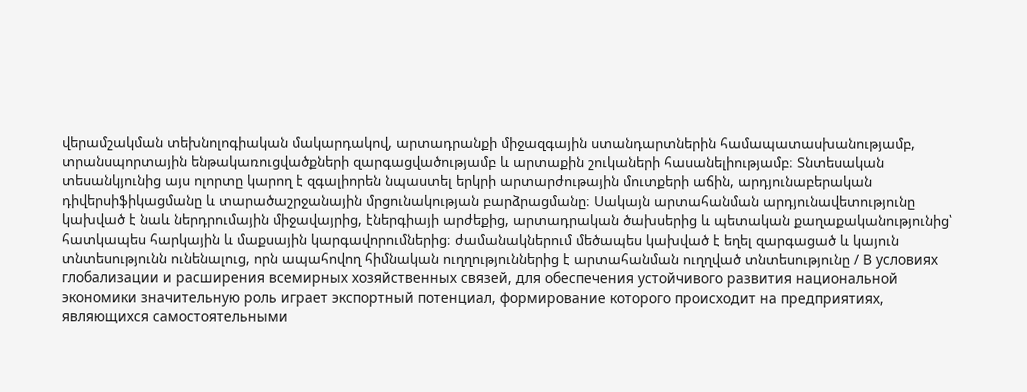վերամշակման տեխնոլոգիական մակարդակով, արտադրանքի միջազգային ստանդարտներին համապատասխանությամբ, տրանսպորտային ենթակառուցվածքների զարգացվածությամբ և արտաքին շուկաների հասանելիությամբ։ Տնտեսական տեսանկյունից այս ոլորտը կարող է զգալիորեն նպաստել երկրի արտարժութային մուտքերի աճին, արդյունաբերական դիվերսիֆիկացմանը և տարածաշրջանային մրցունակության բարձրացմանը։ Սակայն արտահանման արդյունավետությունը կախված է նաև ներդրումային միջավայրից, էներգիայի արժեքից, արտադրական ծախսերից և պետական քաղաքականությունից՝ հատկապես հարկային և մաքսային կարգավորումներից։ ժամանակներում մեծապես կախված է եղել զարգացած և կայուն տնտեսությունն ունենալուց, որն ապահովող հիմնական ուղղություններից է արտահանման ուղղված տնտեսությունը / В условиях глобализации и расширения всемирных хозяйственных связей, для обеспечения устойчивого развития национальной экономики значительную роль играет экспортный потенциал, формирование которого происходит на предприятиях, являющихся самостоятельными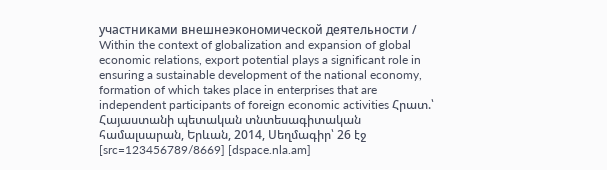участниками внешнеэкономической деятельности / Within the context of globalization and expansion of global economic relations, export potential plays a significant role in ensuring a sustainable development of the national economy, formation of which takes place in enterprises that are independent participants of foreign economic activities Հրատ.՝ Հայաստանի պետական տնտեսագիտական համալսարան, Երևան, 2014, Սեղմագիր՝ 26 էջ [src=123456789/8669] [dspace.nla.am]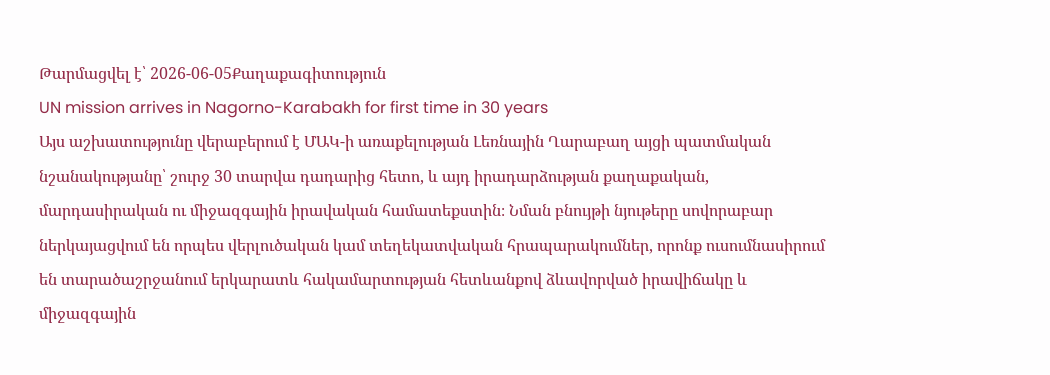Թարմացվել է՝ 2026-06-05Քաղաքագիտություն
UN mission arrives in Nagorno-Karabakh for first time in 30 years
Այս աշխատությունը վերաբերում է ՄԱԿ-ի առաքելության Լեռնային Ղարաբաղ այցի պատմական նշանակությանը՝ շուրջ 30 տարվա դադարից հետո, և այդ իրադարձության քաղաքական, մարդասիրական ու միջազգային իրավական համատեքստին։ Նման բնույթի նյութերը սովորաբար ներկայացվում են որպես վերլուծական կամ տեղեկատվական հրապարակումներ, որոնք ուսումնասիրում են տարածաշրջանում երկարատև հակամարտության հետևանքով ձևավորված իրավիճակը և միջազգային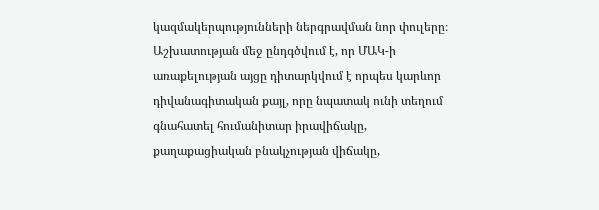կազմակերպությունների ներգրավման նոր փուլերը։ Աշխատության մեջ ընդգծվում է, որ ՄԱԿ-ի առաքելության այցը դիտարկվում է որպես կարևոր դիվանագիտական քայլ, որը նպատակ ունի տեղում գնահատել հումանիտար իրավիճակը, քաղաքացիական բնակչության վիճակը,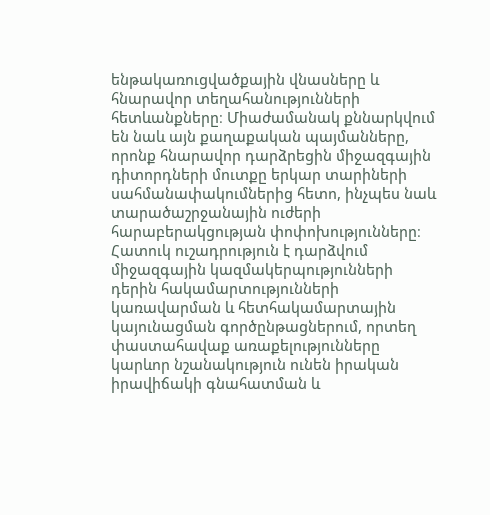ենթակառուցվածքային վնասները և հնարավոր տեղահանությունների հետևանքները։ Միաժամանակ քննարկվում են նաև այն քաղաքական պայմանները, որոնք հնարավոր դարձրեցին միջազգային դիտորդների մուտքը երկար տարիների սահմանափակումներից հետո, ինչպես նաև տարածաշրջանային ուժերի հարաբերակցության փոփոխությունները։ Հատուկ ուշադրություն է դարձվում միջազգային կազմակերպությունների դերին հակամարտությունների կառավարման և հետհակամարտային կայունացման գործընթացներում, որտեղ փաստահավաք առաքելությունները կարևոր նշանակություն ունեն իրական իրավիճակի գնահատման և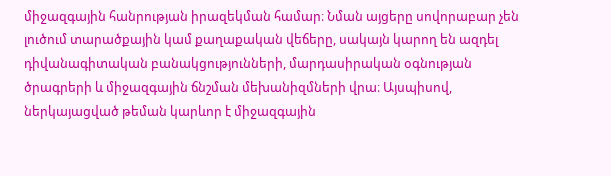միջազգային հանրության իրազեկման համար։ Նման այցերը սովորաբար չեն լուծում տարածքային կամ քաղաքական վեճերը, սակայն կարող են ազդել դիվանագիտական բանակցությունների, մարդասիրական օգնության ծրագրերի և միջազգային ճնշման մեխանիզմների վրա։ Այսպիսով, ներկայացված թեման կարևոր է միջազգային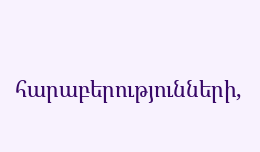հարաբերությունների,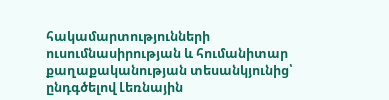հակամարտությունների ուսումնասիրության և հումանիտար քաղաքականության տեսանկյունից՝ ընդգծելով Լեռնային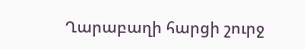Ղարաբաղի հարցի շուրջ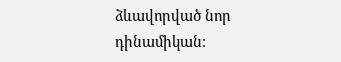ձևավորված նոր դինամիկան։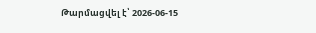Թարմացվել է՝ 2026-06-15